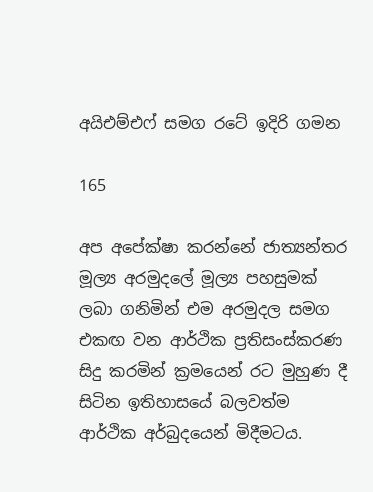අයිඑම්එෆ් සමග රටේ ඉදිරි ගමන

165

අප අපේක්ෂා කරන්නේ ජාත්‍යන්තර මූල්‍ය අරමුදලේ මූල්‍ය පහසුමක් ලබා ගනිමින් එම අරමුදල සමග එකඟ වන ආර්ථික ප්‍රතිසංස්කරණ සිදු කරමින් ක්‍රමයෙන් රට මුහුණ දී සිටින ඉතිහාසයේ බලවත්ම ආර්ථික අර්බුදයෙන් මිදීමටය.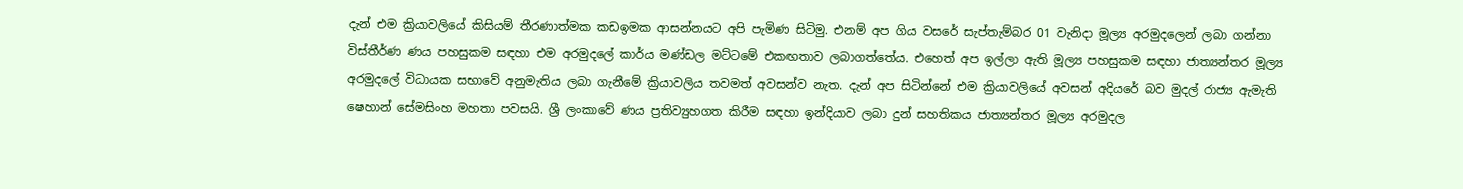දැන් එම ක්‍රියාවලියේ කිසියම් තීරණාත්මක කඩඉමක ආසන්නයට අපි පැමිණ සිටිමු. එනම් අප ගිය වසරේ සැප්තැම්බර 01 වැනිදා මූල්‍ය අරමුදලෙන් ලබා ගන්නා විස්තීර්ණ ණය පහසුකම සඳහා එම අරමුදලේ කාර්ය මණ්ඩල මට්ටමේ එකඟතාව ලබාගත්තේය. එහෙත් අප ඉල්ලා ඇති මූල්‍ය පහසුකම සඳහා ජාත්‍යන්තර මූල්‍ය අරමුදලේ විධායක සභාවේ අනුමැතිය ලබා ගැනීමේ ක්‍රියාවලිය තවමත් අවසන්ව නැත. දැන් අප සිටින්නේ එම ක්‍රියාවලියේ අවසන් අදියරේ බව මුදල් රාජ්‍ය ඇමැති ෂෙහාන් සේමසිංහ මහතා පවසයි. ශ්‍රී ලංකාවේ ණය ප්‍රතිව්‍යුහගත කිරීම සඳහා ඉන්දියාව ලබා දුන් සහතිකය ජාත්‍යන්තර මූල්‍ය අරමුදල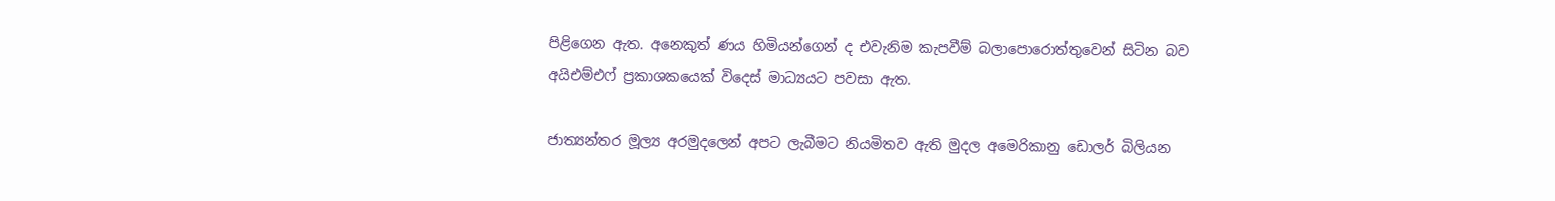පිළිගෙන ඇත. අනෙකුත් ණය හිමියන්ගෙන් ද එවැනිම කැපවීම් බලාපොරොත්තුවෙන් සිටින බව අයිඑම්එෆ් ප්‍රකාශකයෙක් විදෙස් මාධ්‍යයට පවසා ඇත.

ජාත්‍යන්තර මූල්‍ය අරමුදලෙන් අපට ලැබීමට නියමිතව ඇති මුදල අමෙරිකානු ඩොලර් බිලියන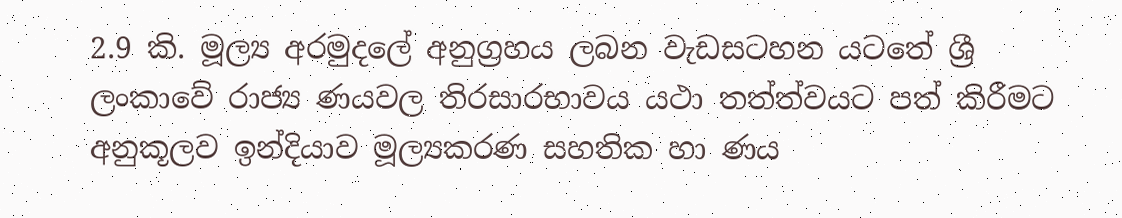2.9 කි. මූල්‍ය අරමුදලේ අනුග්‍රහය ලබන වැඩසටහන යටතේ ශ්‍රී ලංකාවේ රාජ්‍ය ණයවල තිරසාරභාවය යථා තත්ත්වයට පත් කිරීමට අනුකූලව ඉන්දියාව මූල්‍යකරණ සහතික හා ණය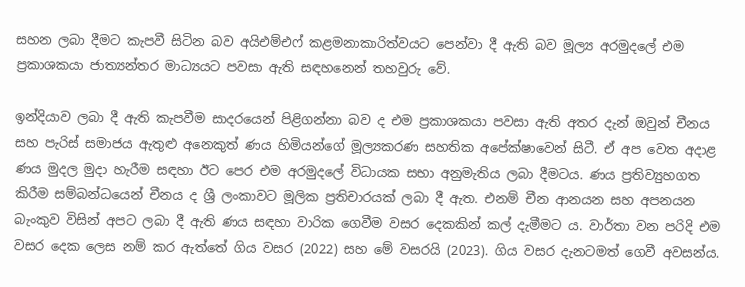සහන ලබා දීමට කැපවී සිටින බව අයිඑම්එෆ් කළමනාකාරිත්වයට පෙන්වා දී ඇති බව මූල්‍ය අරමුදලේ එම ප්‍රකාශකයා ජාත්‍යන්තර මාධ්‍යයට පවසා ඇති සඳහනෙන් තහවුරු වේ.

ඉන්දියාව ලබා දී ඇති කැපවීම සාදරයෙන් පිළිගන්නා බව ද එම ප්‍රකාශකයා පවසා ඇති අතර දැන් ඔවුන් චීනය සහ පැරිස් සමාජය ඇතුළු අනෙකුත් ණය හිමියන්ගේ මූල්‍යකරණ සහතික අපේක්ෂාවෙන් සිටී. ඒ අප වෙත අදාළ ණය මුදල මුදා හැරීම සඳහා ඊට පෙර එම අරමුදලේ විධායක සභා අනුමැතිය ලබා දීමටය. ණය ප්‍රතිව්‍යුහගත කිරීම සම්බන්ධයෙන් චීනය ද ශ්‍රී ලංකාවට මූලික ප්‍රතිචාරයක් ලබා දී ඇත. එනම් චීන ආනයන සහ අපනයන බැංකුව විසින් අපට ලබා දී ඇති ණය සඳහා වාරික ගෙවීම වසර දෙකකින් කල් දැමීමට ය. වාර්තා වන පරිදි එම වසර දෙක ලෙස නම් කර ඇත්තේ ගිය වසර (2022) සහ මේ වසරයි (2023). ගිය වසර දැනටමත් ගෙවී අවසන්ය.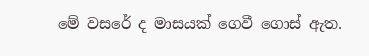මේ වසරේ ද මාසයක් ගෙවී ගොස් ඇත.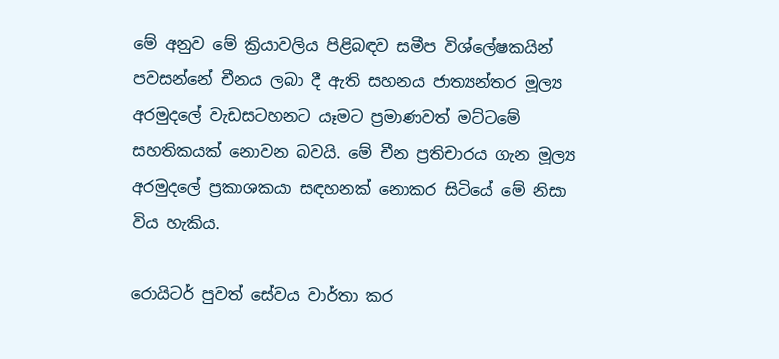මේ අනුව මේ ක්‍රියාවලිය පිළිබඳව සමීප විශ්ලේෂකයින් පවසන්නේ චීනය ලබා දී ඇති සහනය ජාත්‍යන්තර මූල්‍ය අරමුදලේ වැඩසටහනට යෑමට ප්‍රමාණවත් මට්ටමේ සහතිකයක් නොවන බවයි. මේ චීන ප්‍රතිචාරය ගැන මූල්‍ය අරමුදලේ ප්‍රකාශකයා සඳහනක් නොකර සිටියේ මේ නිසා විය හැකිය.

රොයිටර් පුවත් සේවය වාර්තා කර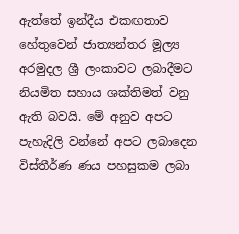ඇත්තේ ඉන්දීය එකඟතාව හේතුවෙන් ජාත්‍යන්තර මූල්‍ය අරමුදල ශ්‍රී ලංකාවට ලබාදීමට නියමිත සහාය ශක්තිමත් වනු ඇති බවයි. මේ අනුව අපට පැහැදිලි වන්නේ අපට ලබාදෙන විස්තීර්ණ ණය පහසුකම ලබා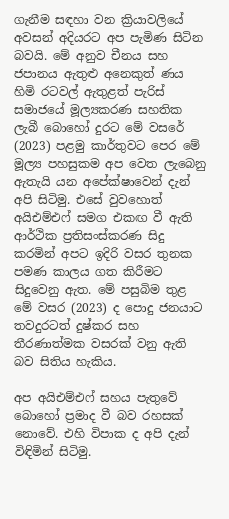ගැනීම සඳහා වන ක්‍රියාවලියේ අවසන් අදියරට අප පැමිණ සිටින බවයි. මේ අනුව චීනය සහ ජපානය ඇතුළු අනෙකුත් ණය හිමි රටවල් ඇතුළත් පැරිස් සමාජයේ මූල්‍යකරණ සහතික ලැබී බොහෝ දුරට මේ වසරේ (2023) පළමු කාර්තුවට පෙර මේ මූල්‍ය පහසුකම අප වෙත ලැබෙනු ඇතැයි යන අපේක්ෂාවෙන් දැන් අපි සිටිමු. එසේ වුවහොත් අයිඑම්එෆ් සමග එකඟ වී ඇති ආර්ථික ප්‍රතිසංස්කරණ සිදු කරමින් අපට ඉදිරි වසර තුනක පමණ කාලය ගත කිරීමට සිදුවෙනු ඇත. මේ පසුබිම තුළ මේ වසර (2023) ද පොදු ජනයාට තවදුරටත් දුෂ්කර සහ තීරණාත්මක වසරක් වනු ඇති බව සිතිය හැකිය.

අප අයිඑම්එෆ් සහය පැතුවේ බොහෝ ප්‍රමාද වී බව රහසක් නොවේ. එහි විපාක ද අපි දැන් විඳිමින් සිටිමු.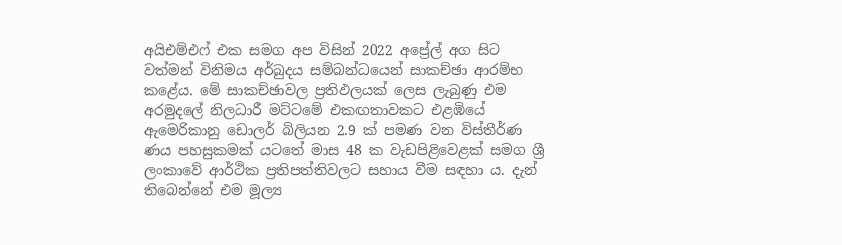අයිඑම්එෆ් එක සමග අප විසින් 2022 අප්‍රේල් අග සිට වත්මන් විනිමය අර්බුදය සම්බන්ධයෙන් සාකච්ඡා ආරම්භ කළේය. මේ සාකච්ඡාවල ප්‍රතිඵලයක් ලෙස ලැබුණු එම අරමුදලේ නිලධාරී මට්ටමේ එකඟතාවකට එළඹියේ ඇමෙරිකානු ඩොලර් බිලියන 2.9 ක් පමණ වන විස්තීර්ණ ණය පහසුකමක් යටතේ මාස 48 ක වැඩපිළිවෙළක් සමග ශ්‍රී ලංකාවේ ආර්ථික ප්‍රතිපත්තිවලට සහාය වීම සඳහා ය. දැන් තිබෙන්නේ එම මූල්‍ය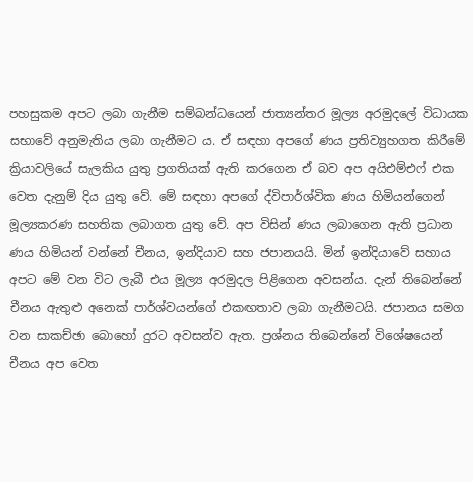පහසුකම අපට ලබා ගැනීම සම්බන්ධයෙන් ජාත්‍යන්තර මූල්‍ය අරමුදලේ විධායක සභාවේ අනුමැතිය ලබා ගැනීමට ය. ඒ සඳහා අපගේ ණය ප්‍රතිව්‍යුහගත කිරීමේ ක්‍රියාවලියේ සැලකිය යුතු ප්‍රගතියක් ඇති කරගෙන ඒ බව අප අයිඑම්එෆ් එක වෙත දැනුම් දිය යුතු වේ. මේ සඳහා අපගේ ද්විපාර්ශ්වික ණය හිමියන්ගෙන් මූල්‍යකරණ සහතික ලබාගත යුතු වේ. අප විසින් ණය ලබාගෙන ඇති ප්‍රධාන ණය හිමියන් වන්නේ චීනය, ඉන්දියාව සහ ජපානයයි. මින් ඉන්දියාවේ සහාය අපට මේ වන විට ලැබී එය මූල්‍ය අරමුදල පිළිගෙන අවසන්ය. දැන් තිබෙන්නේ චීනය ඇතුළු අනෙක් පාර්ශ්වයන්ගේ එකඟතාව ලබා ගැනීමටයි. ජපානය සමග වන සාකච්ඡා බොහෝ දුරට අවසන්ව ඇත. ප්‍රශ්නය තිබෙන්නේ විශේෂයෙන් චීනය අප වෙත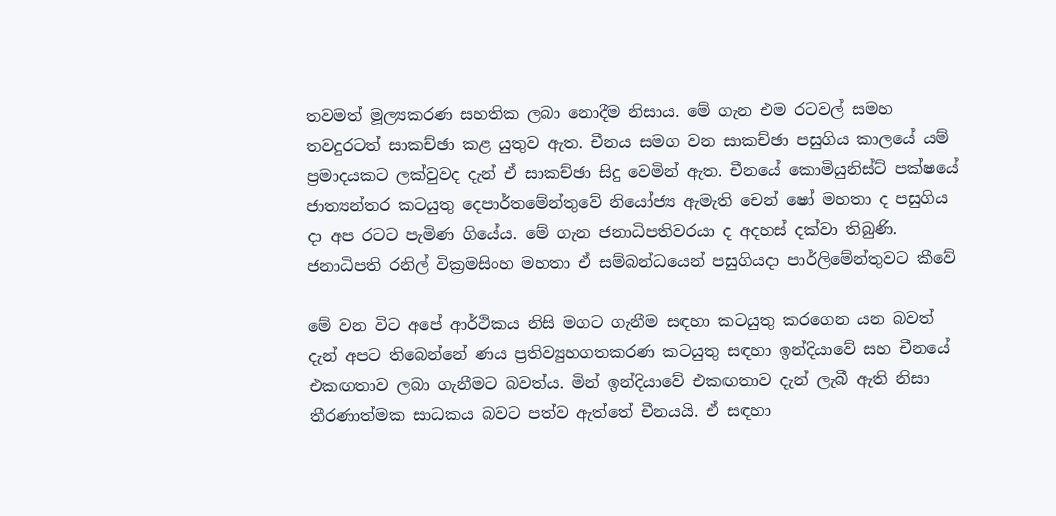තවමත් මූල්‍යකරණ සහතික ලබා නොදීම නිසාය. මේ ගැන එම රටවල් සමහ තවදුරටත් සාකච්ඡා කළ යුතුව ඇත. චීනය සමග වන සාකච්ඡා පසුගිය කාලයේ යම් ප්‍රමාදයකට ලක්වුවද දැන් ඒ සාකච්ඡා සිදු වෙමින් ඇත. චීනයේ කොමියුනිස්ට් පක්ෂයේ ජාත්‍යන්තර කටයුතු දෙපාර්තමේන්තුවේ නියෝජ්‍ය ඇමැති චෙන් ෂෝ මහතා ද පසුගිය දා අප රටට පැමිණ ගියේය. මේ ගැන ජනාධිපතිවරයා ද අදහස් දක්වා තිබුණි. ජනාධිපති රනිල් වික්‍රමසිංහ මහතා ඒ සම්බන්ධයෙන් පසුගියදා පාර්ලිමේන්තුවට කීවේ

මේ වන විට අපේ ආර්ථිකය නිසි මගට ගැනීම සඳහා කටයුතු කරගෙන යන බවත් දැන් අපට තිබෙන්නේ ණය ප්‍රතිව්‍යුහගතකරණ කටයුතු සඳහා ඉන්දියාවේ සහ චීනයේ එකඟතාව ලබා ගැනීමට බවත්ය. මින් ඉන්දියාවේ එකඟතාව දැන් ලැබී ඇති නිසා තීරණාත්මක සාධකය බවට පත්ව ඇත්තේ චීනයයි. ඒ සඳහා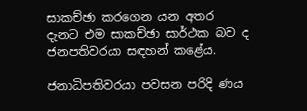සාකච්ඡා කරගෙන යන අතර දැනට එම සාකච්ඡා සාර්ථක බව ද ජනපතිවරයා සඳහන් කළේය.

ජනාධිපතිවරයා පවසන පරිදි ණය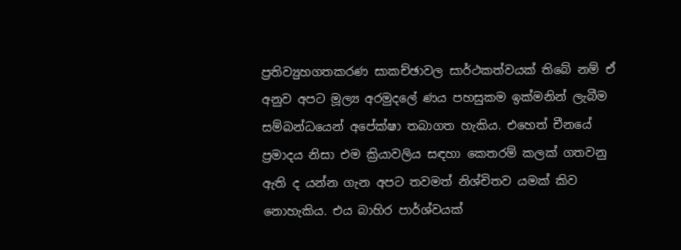ප්‍රතිව්‍යුහගතකරණ සාකච්ඡාවල සාර්ථකත්වයක් තිබේ නම් ඒ අනුව අපට මූල්‍ය අරමුදලේ ණය පහසුකම ඉක්මනින් ලැබීම සම්බන්ධයෙන් අපේක්ෂා තබාගත හැකිය. එහෙත් චීනයේ ප්‍රමාදය නිසා එම ක්‍රියාවලිය සඳහා කෙතරම් කලක් ගතවනු ඇති ද යන්න ගැන අපට තවමත් නිශ්චිතව යමක් කිව නොහැකිය. එය බාහිර පාර්ශ්වයක්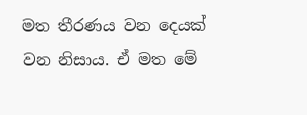මත තීරණය වන දෙයක් වන නිසාය. ඒ මත මේ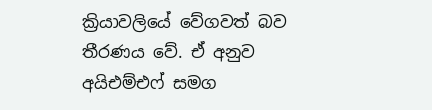ක්‍රියාවලියේ වේගවත් බව තීරණය වේ. ඒ අනුව අයිඑම්එෆ් සමග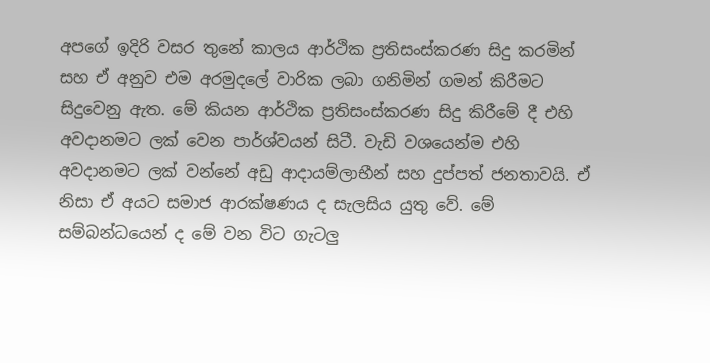අපගේ ඉදිරි වසර තුනේ කාලය ආර්ථික ප්‍රතිසංස්කරණ සිදු කරමින් සහ ඒ අනුව එම අරමුදලේ වාරික ලබා ගනිමින් ගමන් කිරීමට සිදුවෙනු ඇත. මේ කියන ආර්ථික ප්‍රතිසංස්කරණ සිදු කිරීමේ දී එහි අවදානමට ලක් වෙන පාර්ශ්වයන් සිටී. වැඩි වශයෙන්ම එහි අවදානමට ලක් වන්නේ අඩු ආදායම්ලාභීන් සහ දුප්පත් ජනතාවයි. ඒ නිසා ඒ අයට සමාජ ආරක්ෂණය ද සැලසිය යුතු වේ. මේ සම්බන්ධයෙන් ද මේ වන විට ගැටලු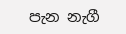පැන නැගී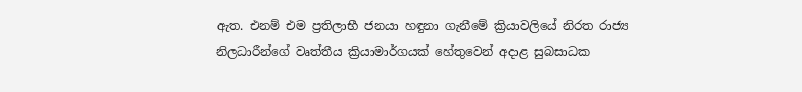ඇත. එනම් එම ප්‍රතිලාභී ජනයා හඳුනා ගැනීමේ ක්‍රියාවලියේ නිරත රාජ්‍ය නිලධාරීන්ගේ වෘත්තීය ක්‍රියාමාර්ගයක් හේතුවෙන් අදාළ සුබසාධක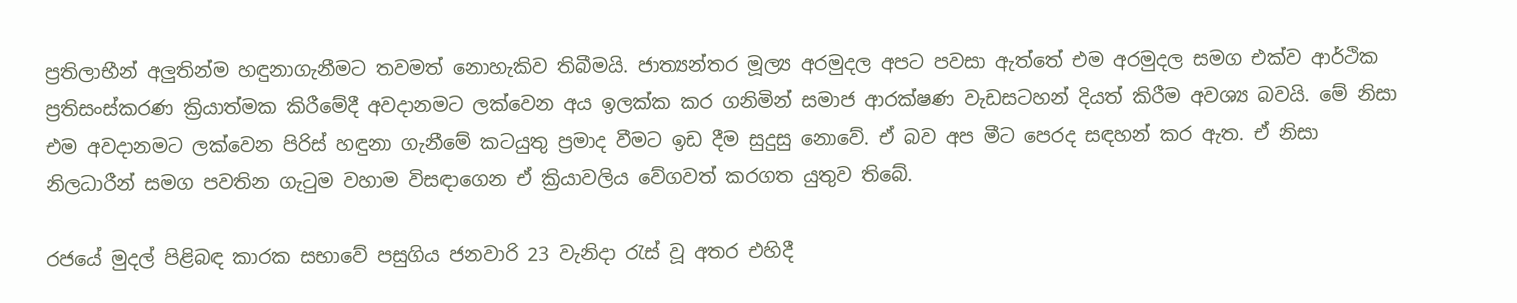ප්‍රතිලාභීන් අලුතින්ම හඳුනාගැනීමට තවමත් නොහැකිව තිබීමයි. ජාත්‍යන්තර මූල්‍ය අරමුදල අපට පවසා ඇත්තේ එම අරමුදල සමග එක්ව ආර්ථික ප්‍රතිසංස්කරණ ක්‍රියාත්මක කිරීමේදී අවදානමට ලක්වෙන අය ඉලක්ක කර ගනිමින් සමාජ ආරක්ෂණ වැඩසටහන් දියත් කිරීම අවශ්‍ය බවයි. මේ නිසා එම අවදානමට ලක්වෙන පිරිස් හඳුනා ගැනීමේ කටයුතු ප්‍රමාද වීමට ඉඩ දීම සුදුසු නොවේ. ඒ බව අප මීට පෙරද සඳහන් කර ඇත. ඒ නිසා නිලධාරීන් සමග පවතින ගැටුම වහාම විසඳාගෙන ඒ ක්‍රියාවලිය වේගවත් කරගත යුතුව තිබේ.

රජයේ මුදල් පිළිබඳ කාරක සභාවේ පසුගිය ජනවාරි 23 වැනිදා රැස් වූ අතර එහිදී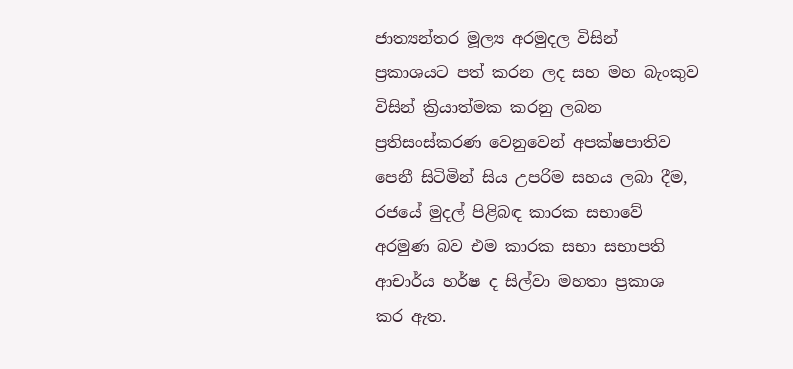ජාත්‍යන්තර මූල්‍ය අරමුදල විසින් ප්‍රකාශයට පත් කරන ලද සහ මහ බැංකුව විසින් ක්‍රියාත්මක කරනු ලබන ප්‍රතිසංස්කරණ වෙනුවෙන් අපක්ෂපාතිව පෙනී සිටිමින් සිය උපරිම සහය ලබා දීම, රජයේ මුදල් පිළිබඳ කාරක සභාවේ අරමුණ බව එම කාරක සභා සභාපති ආචාර්ය හර්ෂ ද සිල්වා මහතා ප්‍රකාශ කර ඇත.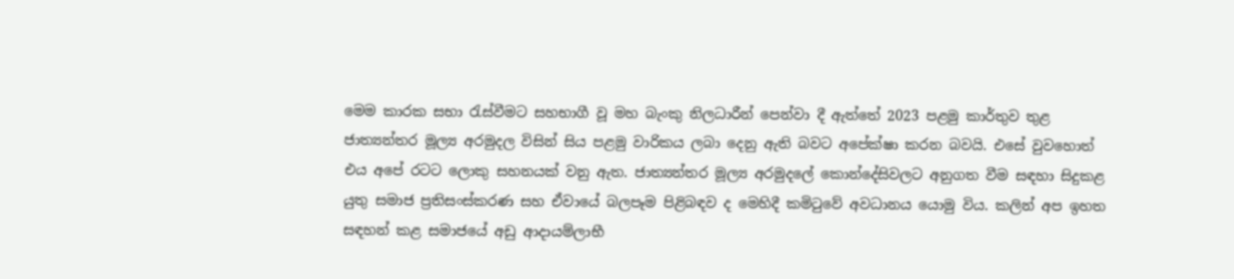මෙම කාරක සභා රැස්වීමට සහභාගී වූ මහ බැංකු නිලධාරීන් පෙන්වා දී ඇත්තේ 2023 පළමු කාර්තුව තුළ ජාත්‍යන්තර මූල්‍ය අරමුදල විසින් සිය පළමු වාරිකය ලබා දෙනු ඇති බවට අපේක්ෂා කරන බවයි. එසේ වුවහොත් එය අපේ රටට ලොකු සහනයක් වනු ඇත. ජාත්‍යන්තර මූල්‍ය අරමුදලේ කොන්දේසිවලට අනුගත වීම සඳහා සිදුකළ යුතු සමාජ ප්‍රතිසංස්කරණ සහ ඒවායේ බලපෑම පිළිබඳව ද මෙහිදී කමිටුවේ අවධානය යොමු විය. කලින් අප ඉහත සඳහන් කළ සමාජයේ අඩු ආදායම්ලාභී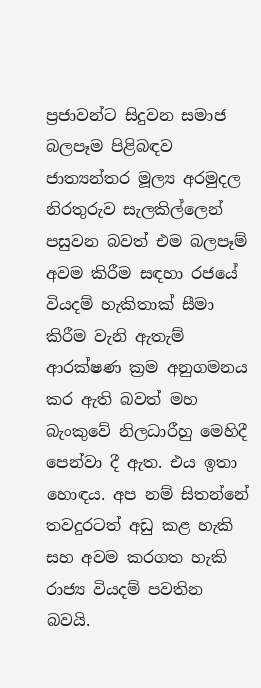ප්‍රජාවන්ට සිදුවන සමාජ බලපෑම පිළිබඳව ජාත්‍යන්තර මූල්‍ය අරමුදල නිරතුරුව සැලකිල්ලෙන් පසුවන බවත් එම බලපෑම් අවම කිරීම සඳහා රජයේ වියදම් හැකිතාක් සීමා කිරීම වැනි ඇතැම් ආරක්ෂණ ක්‍රම අනුගමනය කර ඇති බවත් මහ බැංකුවේ නිලධාරීහු මෙහිදී පෙන්වා දී ඇත. එය ඉතා හොඳය. අප නම් සිතන්නේ තවදුරටත් අඩු කළ හැකි සහ අවම කරගත හැකි රාජ්‍ය වියදම් පවතින බවයි.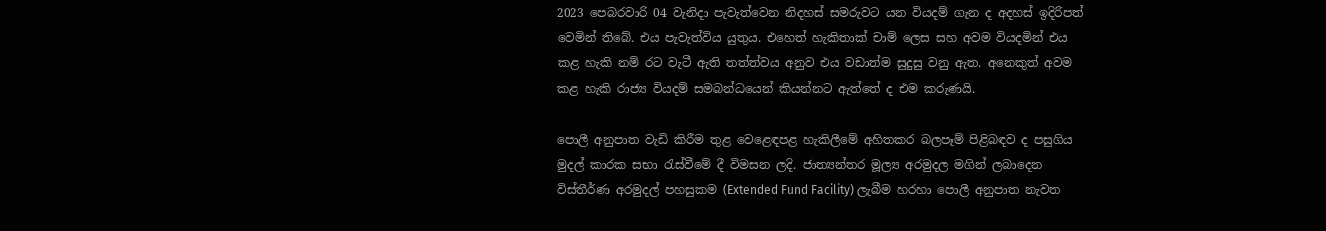2023 පෙබරවාරි 04 වැනිදා පැවැත්වෙන නිදහස් සමරුවට යන වියදම් ගැන ද අදහස් ඉදිරිපත් වෙමින් තිබේ. එය පැවැත්විය යුතුය. එහෙත් හැකිතාක් චාම් ලෙස සහ අවම වියදමින් එය කළ හැකි නම් රට වැටී ඇති තත්ත්වය අනුව එය වඩාත්ම සුදුසු වනු ඇත. අනෙකුත් අවම කළ හැකි රාජ්‍ය වියදම් සමබන්ධයෙන් කියන්නට ඇත්තේ ද එම කරුණයි.

පොලී අනුපාත වැඩි කිරීම තුළ වෙළෙඳපළ හැකිලීමේ අහිතකර බලපෑම් පිළිබඳව ද පසුගිය මුදල් කාරක සභා රැස්වීමේ දී විමසන ලදි. ජාත්‍යන්තර මූල්‍ය අරමුදල මගින් ලබාදෙන විස්තීර්ණ අරමුදල් පහසුකම (Extended Fund Facility) ලැබීම හරහා පොලී අනුපාත නැවත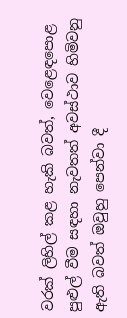වරක් ලිහිල් කළ හැකි බවත්, වෙළෙඳපොළ පුළුල් වීම සඳහා නැවතත් අවස්ථාව හිමිවනු ඇති බවත් ඔවුහු පෙන්වා දී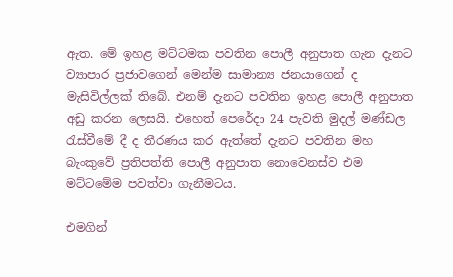ඇත. මේ ඉහළ මට්ටමක පවතින පොලී අනුපාත ගැන දැනට ව්‍යාපාර ප්‍රජාවගෙන් මෙන්ම සාමාන්‍ය ජනයාගෙන් ද මැසිවිල්ලක් තිබේ. එනම් දැනට පවතින ඉහළ පොලී අනුපාත අඩු කරන ලෙසයි. එහෙත් පෙරේදා 24 පැවති මුදල් මණ්ඩල රැස්වීමේ දී ද තීරණය කර ඇත්තේ දැනට පවතින මහ බැංකුවේ ප්‍රතිපත්ති පොලී අනුපාත නොවෙනස්ව එම මට්ටමේම පවත්වා ගැනීමටය.

එමගින්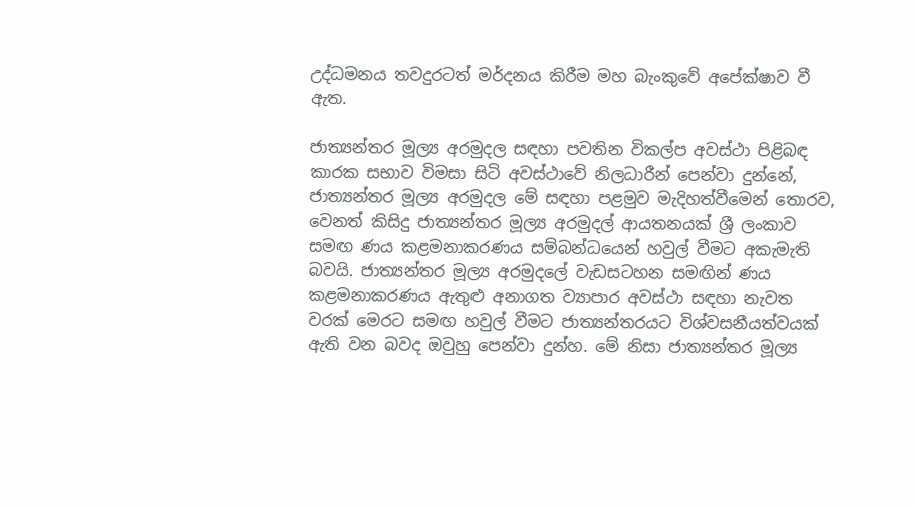උද්ධමනය තවදුරටත් මර්දනය කිරීම මහ බැංකුවේ අපේක්ෂාව වී ඇත.

ජාත්‍යන්තර මූල්‍ය අරමුදල සඳහා පවතින විකල්ප අවස්ථා පිළිබඳ කාරක සභාව විමසා සිටි අවස්ථාවේ නිලධාරීන් පෙන්වා දුන්නේ, ජාත්‍යන්තර මූල්‍ය අරමුදල මේ සඳහා පළමුව මැදිහත්වීමෙන් තොරව, වෙනත් කිසිදු ජාත්‍යන්තර මූල්‍ය අරමුදල් ආයතනයක් ශ්‍රී ලංකාව සමඟ ණය කළමනාකරණය සම්බන්ධයෙන් හවුල් වීමට අකැමැති බවයි. ජාත්‍යන්තර මූල්‍ය අරමුදලේ වැඩසටහන සමඟින් ණය කළමනාකරණය ඇතුළු අනාගත ව්‍යාපාර අවස්ථා සඳහා නැවත වරක් මෙරට සමඟ හවුල් වීමට ජාත්‍යන්තරයට විශ්වසනීයත්වයක් ඇති වන බවද ඔවුහු පෙන්වා දුන්හ. මේ නිසා ජාත්‍යන්තර මූල්‍ය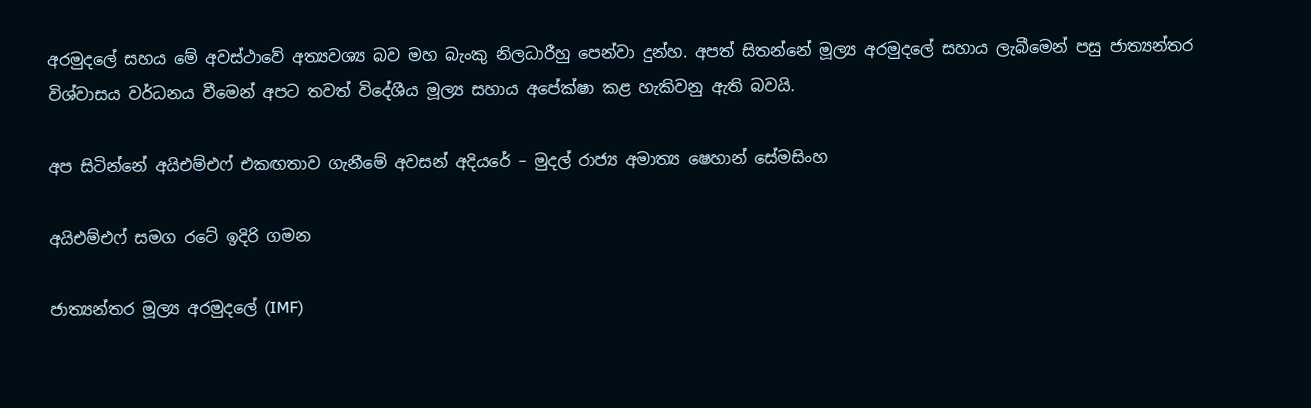අරමුදලේ සහය මේ අවස්ථාවේ අත්‍යවශ්‍ය බව මහ බැංකු නිලධාරීහු පෙන්වා දුන්හ. අපත් සිතන්නේ මූල්‍ය අරමුදලේ සහාය ලැබීමෙන් පසු ජාත්‍යන්තර විශ්වාසය වර්ධනය වීමෙන් අපට තවත් විදේශීය මූල්‍ය සහාය අපේක්ෂා කළ හැකිවනු ඇති බවයි.

අප සිටින්නේ අයිඑම්එෆ් එකඟතාව ගැනීමේ අවසන් අදියරේ – මුදල් රාජ්‍ය අමාත්‍ය ෂෙහාන් සේමසිංහ

අයිඑම්එෆ් සමග රටේ ඉදිරි ගමන

ජාත්‍යන්තර මූල්‍ය අරමුදලේ (IMF)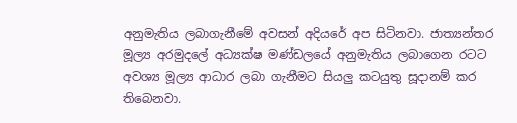අනුමැතිය ලබාගැනීමේ අවසන් අදියරේ අප සිටිනවා. ජාත්‍යන්තර මූල්‍ය අරමුදලේ අධ්‍යක්ෂ මණ්ඩලයේ අනුමැතිය ලබාගෙන රටට අවශ්‍ය මූල්‍ය ආධාර ලබා ගැනීමට සියලු කටයුතු සූදානම් කර තිබෙනවා.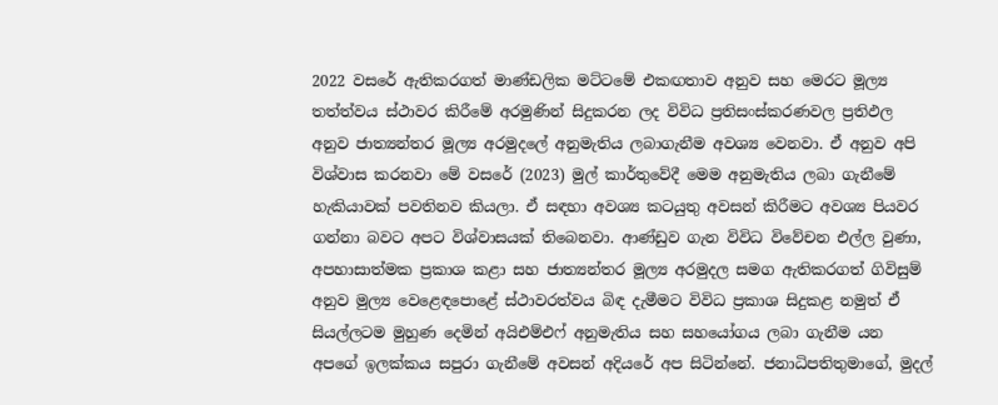2022 වසරේ ඇතිකරගත් මාණ්ඩලික මට්ටමේ එකඟතාව අනුව සහ මෙරට මූල්‍ය තත්ත්වය ස්ථාවර කිරීමේ අරමුණින් සිදුකරන ලද විවිධ ප්‍රතිසංස්කරණවල ප්‍රතිඵල අනුව ජාත්‍යන්තර මූල්‍ය අරමුදලේ අනුමැතිය ලබාගැනීම අවශ්‍ය වෙනවා. ඒ අනුව අපි විශ්වාස කරනවා මේ වසරේ (2023) මුල් කාර්තුවේදී මෙම අනුමැතිය ලබා ගැනීමේ හැකියාවක් පවතිනව කියලා. ඒ සඳහා අවශ්‍ය කටයුතු අවසන් කිරීමට අවශ්‍ය පියවර ගන්නා බවට අපට විශ්වාසයක් තිබෙනවා. ආණ්ඩුව ගැන විවිධ විවේචන එල්ල වුණා, අපහාසාත්මක ප්‍රකාශ කළා සහ ජාත්‍යන්තර මූල්‍ය අරමුදල සමග ඇතිකරගත් ගිවිසුම් අනුව මුල්‍ය වෙළෙඳපොළේ ස්ථාවරත්වය බිඳ දැමීමට විවිධ ප්‍රකාශ සිදුකළ නමුත් ඒ සියල්ලටම මුහුණ දෙමින් අයිඑම්එෆ් අනුමැතිය සහ සහයෝගය ලබා ගැනීම යන අපගේ ඉලක්කය සපුරා ගැනීමේ අවසන් අදියරේ අප සිටින්නේ. ජනාධිපතිතුමාගේ, මුදල්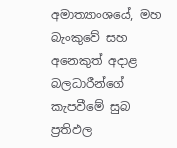අමාත්‍යාංශයේ, මහ බැංකුවේ සහ අනෙකුත් අදාළ බලධාරීන්ගේ කැපවීමේ සුබ ප්‍රතිඵල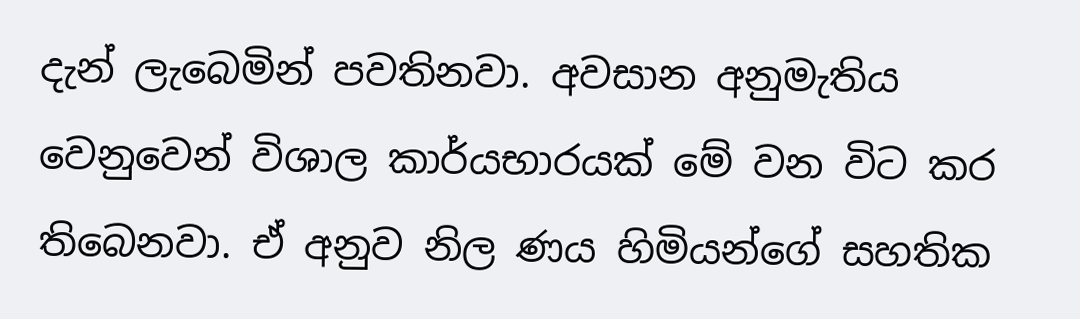දැන් ලැබෙමින් පවතිනවා. අවසාන අනුමැතිය වෙනුවෙන් විශාල කාර්යභාරයක් මේ වන විට කර තිබෙනවා. ඒ අනුව නිල ණය හිමියන්ගේ සහතික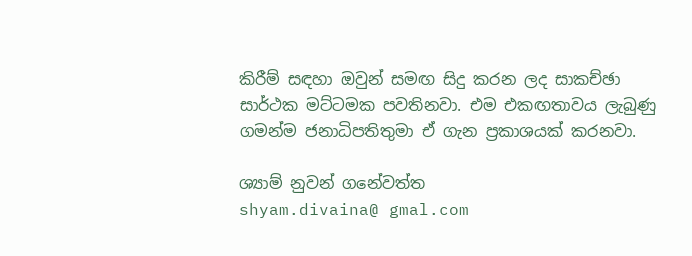කිරීම් සඳහා ඔවුන් සමඟ සිදු කරන ලද සාකච්ඡා සාර්ථක මට්ටමක පවතිනවා. එම එකඟතාවය ලැබුණු ගමන්ම ජනාධිපතිතුමා ඒ ගැන ප්‍රකාශයක් කරනවා.

ශ්‍යාම් නුවන් ගනේවත්ත
shyam.divaina@ gmal.com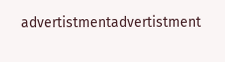advertistmentadvertistment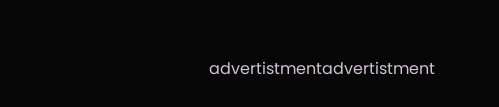advertistmentadvertistment